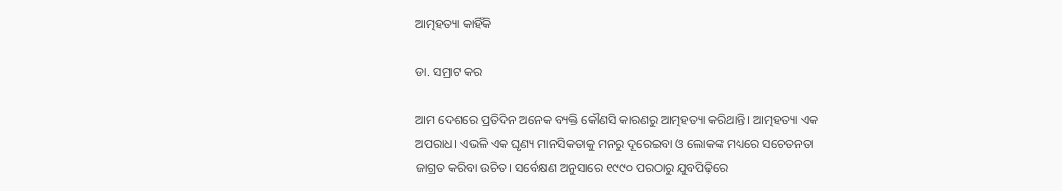ଆତ୍ମହତ୍ୟା କାହିଁକି

ଡା. ସମ୍ରାଟ କର

ଆମ ଦେଶରେ ପ୍ରତିଦିନ ଅନେକ ବ୍ୟକ୍ତି କୌଣସି କାରଣରୁ ଆତ୍ମହତ୍ୟା କରିଥାନ୍ତି। ଆତ୍ମହତ୍ୟା ଏକ ଅପରାଧ। ଏଭଳି ଏକ ଘୃଣ୍ୟ ମାନସିକତାକୁ ମନରୁ ଦୂରେଇବା ଓ ଲୋକଙ୍କ ମଧ୍ୟରେ ସଚେତନତା ଜାଗ୍ରତ କରିବା ଉଚିତ। ସର୍ବେକ୍ଷଣ ଅନୁସାରେ ୧୯୯୦ ପରଠାରୁ ଯୁବପିଢ଼ିରେ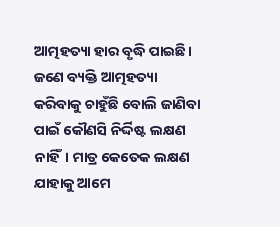ଆତ୍ମହତ୍ୟା ହାର ବୃଦ୍ଧି ପାଇଛି।
ଜଣେ ବ୍ୟକ୍ତି ଆତ୍ମହତ୍ୟା କରିବାକୁ ଚାହୁଁଛି ବୋଲି ଜାଣିବା ପାଇଁ କୌଣସି ନିର୍ଦ୍ଦିଷ୍ଟ ଲକ୍ଷଣ ନାହିଁ। ମାତ୍ର କେତେକ ଲକ୍ଷଣ ଯାହାକୁ ଆମେ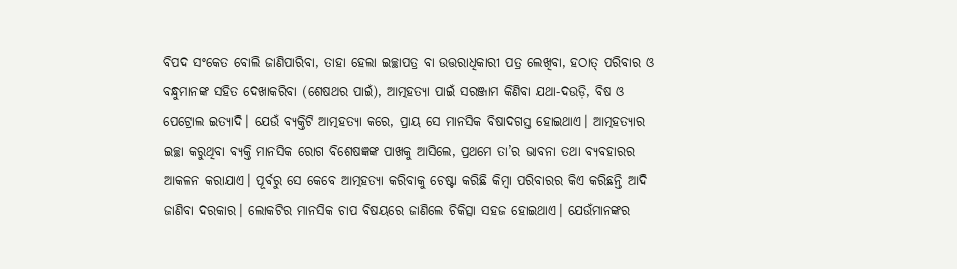ବିପଦ ସଂକେତ ବୋଲି ଜାଣିପାରିବା, ତାହା ହେଲା ଇଚ୍ଛାପତ୍ର ବା ଉତ୍ତରାଧିକାରୀ ପତ୍ର ଲେଖିବା, ହଠାତ୍‌ ପରିବାର ଓ ବନ୍ଧୁମାନଙ୍କ ସହିତ ଦେଖାକରିବା (ଶେଷଥର ପାଇଁ), ଆତ୍ମହତ୍ୟା ପାଇଁ ସରଞ୍ଜାମ କିଣିବା ଯଥା-ଦଉଡ଼ି, ବିଷ ଓ ପେଟ୍ରୋଲ ଇତ୍ୟାଦି। ଯେଉଁ ବ୍ୟକ୍ତିଟି ଆତ୍ମହତ୍ୟା କରେ, ପ୍ରାୟ ସେ ମାନସିକ ବିଷାଦଗସ୍ତ ହୋଇଥାଏ। ଆତ୍ମହତ୍ୟାର ଇଚ୍ଛା କରୁଥିବା ବ୍ୟକ୍ତି ମାନସିକ ରୋଗ ବିଶେଷଜ୍ଞଙ୍କ ପାଖକୁ ଆସିଲେ, ପ୍ରଥମେ ତା’ର ଭାବନା ତଥା ବ୍ୟବହାରର ଆକଳନ କରାଯାଏ। ପୂର୍ବରୁ ସେ କେବେ ଆତ୍ମହତ୍ୟା କରିବାକୁ ଚେଷ୍ଟା କରିଛି କିମ୍ବା ପରିବାରର କିଏ କରିଛନ୍ତି ଆଦି ଜାଣିବା ଦରକାର। ଲୋକଟିର ମାନସିକ ଚାପ ବିଷୟରେ ଜାଣିଲେ ଚିକିତ୍ସା ସହଜ ହୋଇଥାଏ। ଯେଉଁମାନଙ୍କର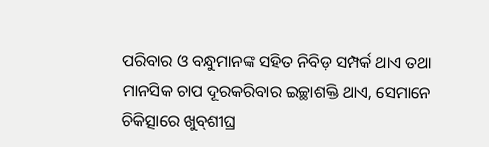ପରିବାର ଓ ବନ୍ଧୁମାନଙ୍କ ସହିତ ନିବିଡ଼ ସମ୍ପର୍କ ଥାଏ ତଥା ମାନସିକ ଚାପ ଦୂରକରିବାର ଇଚ୍ଛାଶକ୍ତି ଥାଏ, ସେମାନେ ଚିକିତ୍ସାରେ ଖୁବ୍‌ଶୀଘ୍ର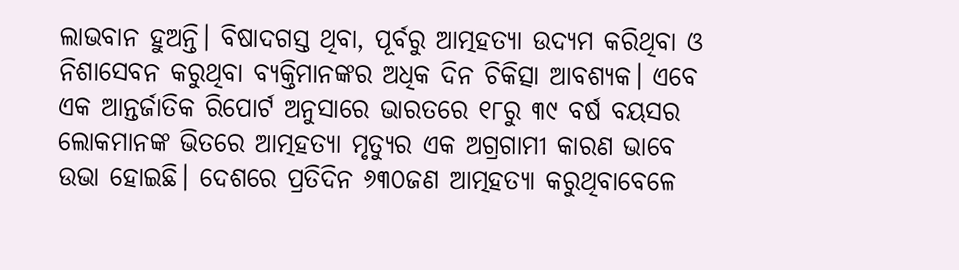ଲାଭବାନ ହୁଅନ୍ତି। ବିଷାଦଗସ୍ତ ଥିବା, ପୂର୍ବରୁ ଆତ୍ମହତ୍ୟା ଉଦ୍ୟମ କରିଥିବା ଓ ନିଶାସେବନ କରୁଥିବା ବ୍ୟକ୍ତିମାନଙ୍କର ଅଧିକ ଦିନ ଚିକିତ୍ସା ଆବଶ୍ୟକ। ଏବେ ଏକ ଆନ୍ତର୍ଜାତିକ ରିପୋର୍ଟ ଅନୁସାରେ ଭାରତରେ ୧୮ରୁ ୩୯ ବର୍ଷ ବୟସର ଲୋକମାନଙ୍କ ଭିତରେ ଆତ୍ମହତ୍ୟା ମୃତ୍ୟୁର ଏକ ଅଗ୍ରଗାମୀ କାରଣ ଭାବେ ଉଭା ହୋଇଛି। ଦେଶରେ ପ୍ରତିଦିନ ୬୩୦ଜଣ ଆତ୍ମହତ୍ୟା କରୁଥିବାବେଳେ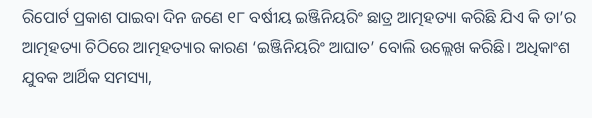ରିପୋର୍ଟ ପ୍ରକାଶ ପାଇବା ଦିନ ଜଣେ ୧୮ ବର୍ଷୀୟ ଇଞ୍ଜିନିୟରିଂ ଛାତ୍ର ଆତ୍ମହତ୍ୟା କରିଛି ଯିଏ କି ତା’ର ଆତ୍ମହତ୍ୟା ଚିଠିରେ ଆତ୍ମହତ୍ୟାର କାରଣ ‘ଇଞ୍ଜିନିୟରିଂ ଆଘାତ’ ବୋଲି ଉଲ୍ଲେଖ କରିଛି। ଅଧିକାଂଶ ଯୁବକ ଆର୍ଥିକ ସମସ୍ୟା,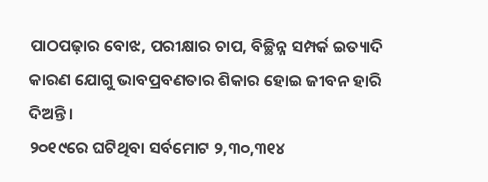ପାଠପଢ଼ାର ବୋଝ, ପରୀକ୍ଷାର ଚାପ, ବିଚ୍ଛିନ୍ନ ସମ୍ପର୍କ ଇତ୍ୟାଦି କାରଣ ଯୋଗୁ ଭାବପ୍ରବଣତାର ଶିକାର ହୋଇ ଜୀବନ ହାରି ଦିଅନ୍ତି।
୨୦୧୯ରେ ଘଟିଥିବା ସର୍ବମୋଟ ୨,୩୦,୩୧୪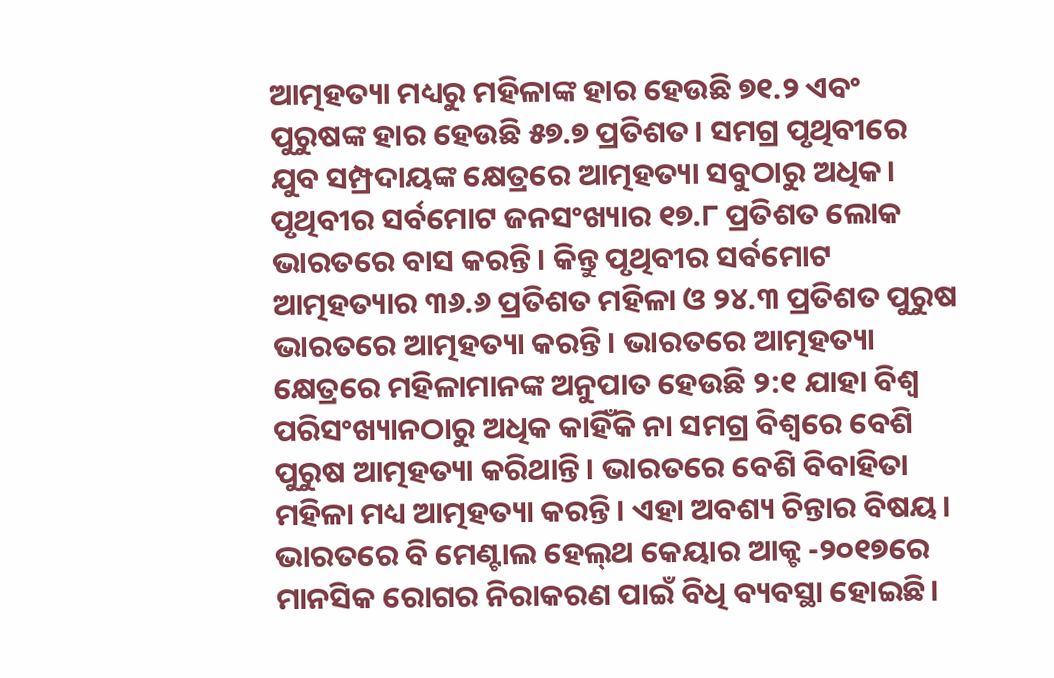ଆତ୍ମହତ୍ୟା ମଧ୍ୟରୁ ମହିଳାଙ୍କ ହାର ହେଉଛି ୭୧.୨ ଏବଂ ପୁରୁଷଙ୍କ ହାର ହେଉଛି ୫୭.୭ ପ୍ରତିଶତ। ସମଗ୍ର ପୃଥିବୀରେ ଯୁବ ସମ୍ପ୍ରଦାୟଙ୍କ କ୍ଷେତ୍ରରେ ଆତ୍ମହତ୍ୟା ସବୁଠାରୁ ଅଧିକ। ପୃଥିବୀର ସର୍ବମୋଟ ଜନସଂଖ୍ୟାର ୧୭.୮ ପ୍ରତିଶତ ଲୋକ ଭାରତରେ ବାସ କରନ୍ତି। କିନ୍ତୁ ପୃଥିବୀର ସର୍ବମୋଟ ଆତ୍ମହତ୍ୟାର ୩୬.୬ ପ୍ରତିଶତ ମହିଳା ଓ ୨୪.୩ ପ୍ରତିଶତ ପୁରୁଷ ଭାରତରେ ଆତ୍ମହତ୍ୟା କରନ୍ତି। ଭାରତରେ ଆତ୍ମହତ୍ୟା କ୍ଷେତ୍ରରେ ମହିଳାମାନଙ୍କ ଅନୁପାତ ହେଉଛି ୨:୧ ଯାହା ବିଶ୍ୱ ପରିସଂଖ୍ୟାନଠାରୁ ଅଧିକ କାହିଁକି ନା ସମଗ୍ର ବିଶ୍ୱରେ ବେଶି ପୁରୁଷ ଆତ୍ମହତ୍ୟା କରିଥାନ୍ତି। ଭାରତରେ ବେଶି ବିବାହିତା ମହିଳା ମଧ୍ୟ ଆତ୍ମହତ୍ୟା କରନ୍ତି। ଏହା ଅବଶ୍ୟ ଚିନ୍ତାର ବିଷୟ। ଭାରତରେ ବି ମେଣ୍ଟାଲ ହେଲ୍‌ଥ କେୟାର ଆକ୍ଟ -୨୦୧୭ରେ ମାନସିକ ରୋଗର ନିରାକରଣ ପାଇଁ ବିଧି ବ୍ୟବସ୍ଥା ହୋଇଛି।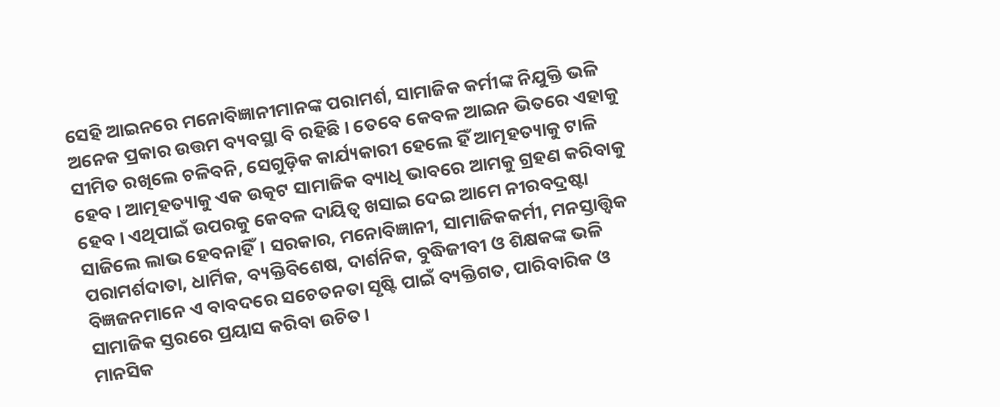ସେହି ଆଇନରେ ମନୋବିଜ୍ଞାନୀମାନଙ୍କ ପରାମର୍ଶ, ସାମାଜିକ କର୍ମୀଙ୍କ ନିଯୁକ୍ତି ଭଳି ଅନେକ ପ୍ରକାର ଉତ୍ତମ ବ୍ୟବସ୍ଥା ବି ରହିଛି। ତେବେ କେବଳ ଆଇନ ଭିତରେ ଏହାକୁ ସୀମିତ ରଖିଲେ ଚଳିବନି, ସେଗୁଡ଼ିକ କାର୍ଯ୍ୟକାରୀ ହେଲେ ହିଁ ଆତ୍ମହତ୍ୟାକୁ ଟାଳି ହେବ। ଆତ୍ମହତ୍ୟାକୁ ଏକ ଉତ୍କଟ ସାମାଜିକ ବ୍ୟାଧି ଭାବରେ ଆମକୁ ଗ୍ରହଣ କରିବାକୁ ହେବ। ଏଥିପାଇଁ ଉପରକୁ କେବଳ ଦାୟିତ୍ୱ ଖସାଇ ଦେଇ ଆମେ ନୀରବଦ୍ରଷ୍ଟା ସାଜିଲେ ଲାଭ ହେବନାହିଁ। ସରକାର, ମନୋବିଜ୍ଞାନୀ, ସାମାଜିକକର୍ମୀ, ମନସ୍ତାତ୍ତ୍ୱିକ ପରାମର୍ଶଦାତା, ଧାର୍ମିକ, ବ୍ୟକ୍ତିବିଶେଷ, ଦାର୍ଶନିକ, ବୁଦ୍ଧିଜୀବୀ ଓ ଶିକ୍ଷକଙ୍କ ଭଳି ବିଜ୍ଞଜନମାନେ ଏ ବାବଦରେ ସଚେତନତା ସୃଷ୍ଟି ପାଇଁ ବ୍ୟକ୍ତିଗତ, ପାରିବାରିକ ଓ ସାମାଜିକ ସ୍ତରରେ ପ୍ରୟାସ କରିବା ଉଚିତ।
ମାନସିକ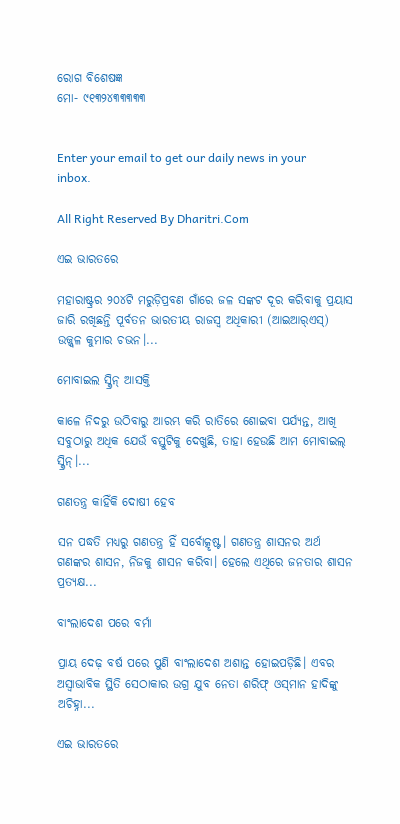ରୋଗ ବିଶେଷଜ୍ଞ
ମୋ- ୯୧୩୨୪୩୩୩୩୩


Enter your email to get our daily news in your inbox.

All Right Reserved By Dharitri.Com

ଏଇ ଭାରତରେ

ମହାରାଷ୍ଟ୍ରର ୨୦୪ଟି ମରୁଡ଼ିପ୍ରବଣ ଗାଁରେ ଜଳ ସଙ୍କଟ ଦୂର କରିବାକୁ ପ୍ରୟାସ ଜାରି ରଖିଛନ୍ତି ପୂର୍ବତନ ଭାରତୀୟ ରାଜସ୍ବ ଅଧିକାରୀ (ଆଇଆର୍‌ଏସ୍‌) ଉଜ୍ଜ୍ୱଳ କୁମାର ଚଭନ।...

ମୋବାଇଲ ସ୍କ୍ରିନ୍‌ ଆସକ୍ତି

କାଳେ ନିଦରୁ ଉଠିବାରୁ ଆରମ୍ଭ କରି ରାତିରେ ଶୋଇବା ପର୍ଯ୍ୟନ୍ତ, ଆଖି ସବୁଠାରୁ ଅଧିକ ଯେଉଁ ବସ୍ତୁଟିକୁ ଦେଖୁଛି, ତାହା ହେଉଛି ଆମ ମୋବାଇଲ୍‌ ସ୍କ୍ରିନ୍‌।...

ଗଣତନ୍ତ୍ର କାହିଁକି ଦୋଷୀ ହେବ

ସନ ପଦ୍ଧତି ମଧ୍ୟରୁ ଗଣତନ୍ତ୍ର ହିଁ ସର୍ବୋତ୍କୃଷ୍ଟ। ଗଣତନ୍ତ୍ର ଶାସନର ଅର୍ଥ ଗଣଙ୍କର ଶାସନ, ନିଜକୁ ଶାସନ କରିବା। ହେଲେ ଏଥିରେ ଜନତାର ଶାସନ ପ୍ରତ୍ୟକ୍ଷ...

ବାଂଲାଦେଶ ପରେ ବର୍ମା

ପ୍ରାୟ ଦେଢ଼ ବର୍ଷ ପରେ ପୁଣି ବାଂଲାଦେଶ ଅଶାନ୍ତ ହୋଇପଡ଼ିଛି। ଏବର ଅସ୍ବାଭାବିକ ସ୍ଥିତି ସେଠାକାର ଉଗ୍ର ଯୁବ ନେତା ଶରିଫ୍‌ ଓସ୍‌ମାନ ହାଦିଙ୍କୁ ଅଚିହ୍ନା...

ଏଇ ଭାରତରେ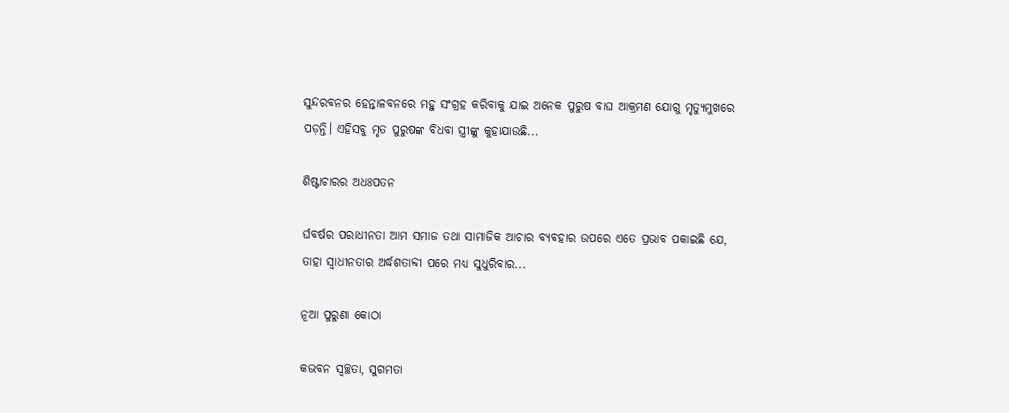ସୁନ୍ଦରବନର ହେନ୍ତାଳବନରେ ମହୁ ସଂଗ୍ରହ କରିବାକୁ ଯାଇ ଅନେକ ପୁରୁଷ ବାଘ ଆକ୍ରମଣ ଯୋଗୁ ମୃତ୍ୟୁମୁଖରେ ପଡ଼ନ୍ତି। ଏହିସବୁ ମୃତ ପୁରୁଷଙ୍କ ବିଧବା ସ୍ତ୍ରୀଙ୍କୁ କୁହାଯାଉଛି...

ଶିଷ୍ଟାଚାରର ଅଧଃପତନ

ର୍ଘବର୍ଷର ପରାଧୀନତା ଆମ ସମାଜ ତଥା ସାମାଜିକ ଆଚାର ବ୍ୟବହାର ଉପରେ ଏତେ ପ୍ରଭାବ ପକାଇଛି ଯେ, ତାହା ସ୍ୱାଧୀନତାର ଅର୍ଦ୍ଧଶତାବ୍ଦୀ ପରେ ମଧ୍ୟ ସୁଧୁରିବାର...

ନୂଆ ପୁରୁଣା କୋଠା

କଭବନ ସ୍ୱଚ୍ଛତା, ସୁଗମତା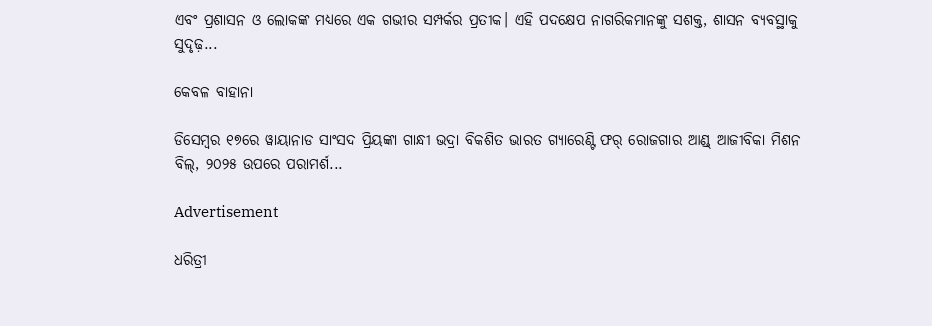ଏବଂ ପ୍ରଶାସନ ଓ ଲୋକଙ୍କ ମଧ୍ୟରେ ଏକ ଗଭୀର ସମ୍ପର୍କର ପ୍ରତୀକ। ଏହି ପଦକ୍ଷେପ ନାଗରିକମାନଙ୍କୁ ସଶକ୍ତ, ଶାସନ ବ୍ୟବସ୍ଥାକୁ ସୁଦୃଢ଼...

କେବଳ ବାହାନା

ଡିସେମ୍ୱର ୧୭ରେ ୱାୟାନାଡ ସାଂସଦ ପ୍ରିୟଙ୍କା ଗାନ୍ଧୀ ଭଦ୍ରା ବିକଶିତ ଭାରତ ଗ୍ୟାରେଣ୍ଟି ଫର୍‌ ରୋଜଗାର ଆଣ୍ଡ୍‌ ଆଜୀବିକା ମିଶନ ବିଲ୍‌, ୨୦୨୫ ଉପରେ ପରାମର୍ଶ...

Advertisement

ଧରିତ୍ରୀ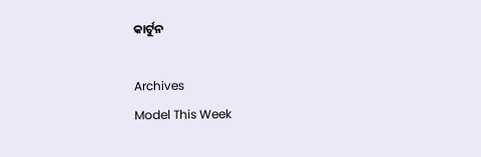କାର୍ଟୁନ

Archives
Model This Week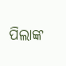ପିଲାଙ୍କ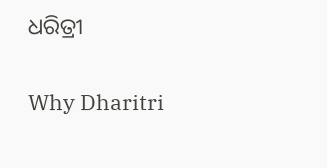ଧରିତ୍ରୀ

Why Dharitri